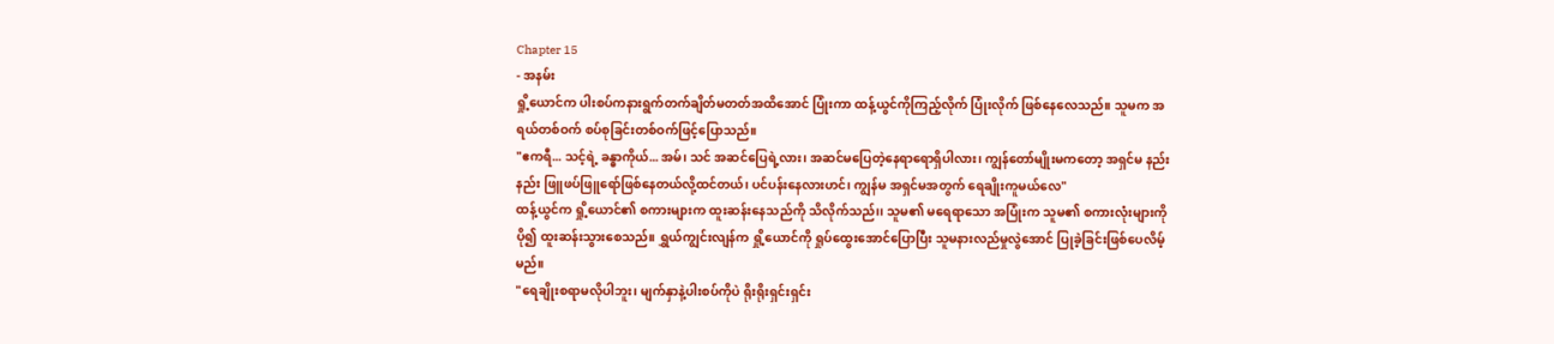Chapter 15
- အနမ်း
ရှို့ယောင်က ပါးစပ်ကနားရွက်တက်ချိတ်မတတ်အထိအောင် ပြုံးကာ ထန့်ယွင်ကိုကြည့်လိုက် ပြုံးလိုက် ဖြစ်နေလေသည်။ သူမက အရယ်တစ်ဝက် စပ်စုခြင်းတစ်ဝက်ဖြင့်ပြောသည်။
"ဧကရီ... သင့်ရဲ့ ခန္ဓာကိုယ်... အမ်၊ သင် အဆင်ပြေရဲ့လား၊ အဆင်မပြေတဲ့နေရာရောရှိပါလား၊ ကျွန်တော်မျိုးမကတော့ အရှင်မ နည်းနည်း ဖြူဖပ်ဖြူရော်ဖြစ်နေတယ်လို့ထင်တယ်၊ ပင်ပန်းနေလားဟင်၊ ကျွန်မ အရှင်မအတွက် ရေချိုးကူမယ်လေ"
ထန့်ယွင်က ရှို့ယောင်၏ စကားများက ထူးဆန်းနေသည်ကို သိလိုက်သည်၊၊ သူမ၏ မရေရာသော အပြုံးက သူမ၏ စကားလုံးများကို ပို၍ ထူးဆန်းသွားစေသည်။ ရွှယ်ကျွင်းလျန်က ရှို့ယောင်ကို ရှုပ်ထွေးအောင်ပြောပြီး သူမနားလည်မှုလွဲအောင် ပြုခဲ့ခြင်းဖြစ်ပေလိမ့်မည်။
"ရေချိုးစရာမလိုပါဘူး၊ မျက်နှာနဲ့ပါးစပ်ကိုပဲ ရိုးရိုးရှင်းရှင်း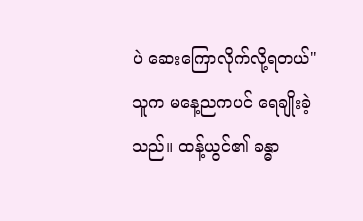ပဲ ဆေးကြောလိုက်လို့ရတယ်"
သူက မနေ့ညကပင် ရေချိုးခဲ့သည်။ ထန့်ယွင်၏ ခန္ဓာ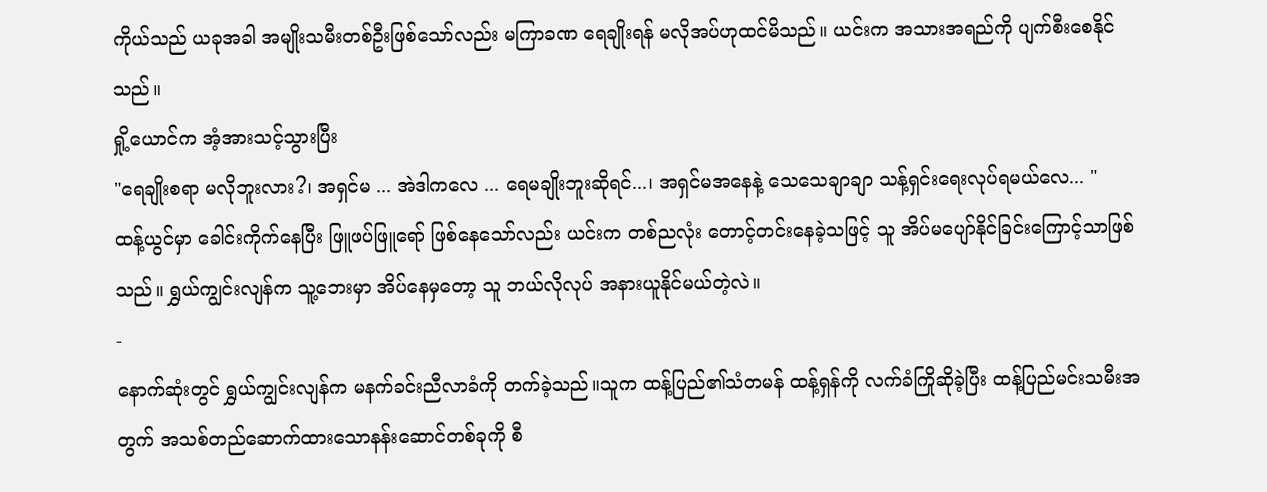ကိုယ်သည် ယခုအခါ အမျိုးသမီးတစ်ဦးဖြစ်သော်လည်း မကြာခဏ ရေချိုးရန် မလိုအပ်ဟုထင်မိသည်။ ယင်းက အသားအရည်ကို ပျက်စီးစေနိုင်သည်။
ရှို့ယောင်က အံ့အားသင့်သွားပြီး
"ရေချိုးစရာ မလိုဘူးလား?၊ အရှင်မ ... အဲဒါကလေ ... ရေမချိုးဘူးဆိုရင်...၊ အရှင်မအနေနဲ့ သေသေချာချာ သန့်ရှင်းရေးလုပ်ရမယ်လေ... "
ထန့်ယွင်မှာ ခေါင်းကိုက်နေပြီး ဖြူဖပ်ဖြူရော် ဖြစ်နေသော်လည်း ယင်းက တစ်ညလုံး တောင့်တင်းနေခဲ့သဖြင့် သူ အိပ်မပျော်နိုင်ခြင်းကြောင့်သာဖြစ်သည်။ ရွှယ်ကျွင်းလျန်က သူ့ဘေးမှာ အိပ်နေမှတော့ သူ ဘယ်လိုလုပ် အနားယူနိုင်မယ်တဲ့လဲ။
-
နောက်ဆုံးတွင် ရွှယ်ကျွင်းလျန်က မနက်ခင်းညီလာခံကို တက်ခဲ့သည်။သူက ထန့်ပြည်၏သံတမန် ထန့်ရှန်ကို လက်ခံကြိုဆိုခဲ့ပြီး ထန့်ပြည်မင်းသမီးအတွက် အသစ်တည်ဆောက်ထားသောနန်းဆောင်တစ်ခုကို စီ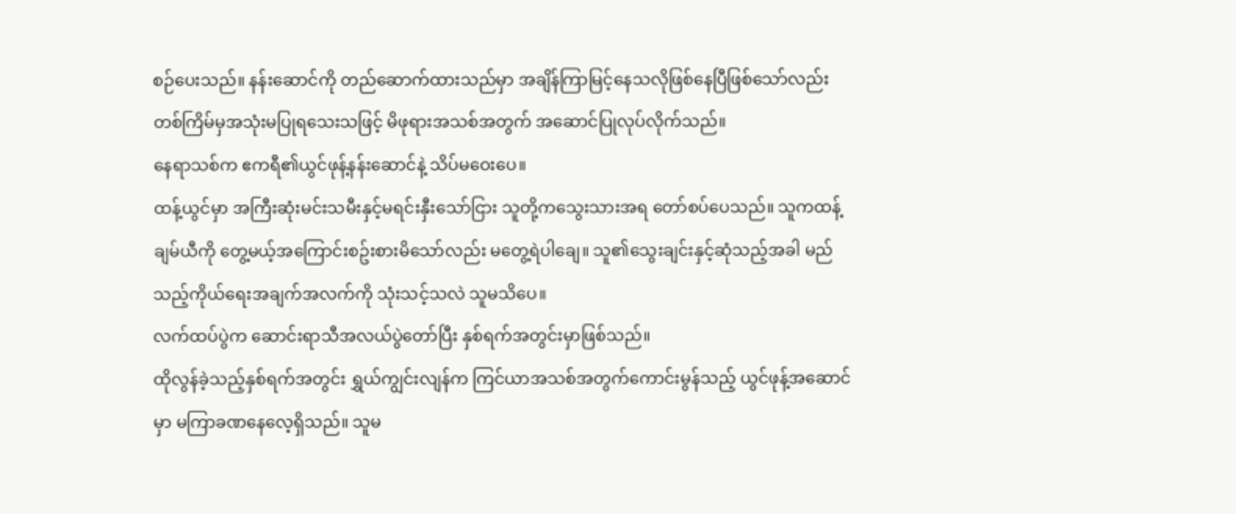စဉ်ပေးသည်။ နန်းဆောင်ကို တည်ဆောက်ထားသည်မှာ အချိန်ကြာမြင့်နေသလိုဖြစ်နေပြီဖြစ်သော်လည်း တစ်ကြိမ်မှအသုံးမပြုရသေးသဖြင့် မိဖုရားအသစ်အတွက် အဆောင်ပြုလုပ်လိုက်သည်။
နေရာသစ်က ဧကရီ၏ယွင်ဖုန့်နန်းဆောင်နဲ့ သိပ်မဝေးပေ။
ထန့်ယွင်မှာ အကြီးဆုံးမင်းသမီးနှင့်မရင်းနှီးသော်ငြား သူတို့ကသွေးသားအရ တော်စပ်ပေသည်။ သူကထန့်ချမ်ယီကို တွေ့မယ့်အကြောင်းစဥ်းစားမိသော်လည်း မတွေ့ရဲပါချေ။ သူ၏သွေးချင်းနှင့်ဆုံသည့်အခါ မည်သည့်ကိုယ်ရေးအချက်အလက်ကို သုံးသင့်သလဲ သူမသိပေ။
လက်ထပ်ပွဲက ဆောင်းရာသီအလယ်ပွဲတော်ပြီး နှစ်ရက်အတွင်းမှာဖြစ်သည်။
ထိုလွန်ခဲ့သည့်နှစ်ရက်အတွင်း ရွှယ်ကျွင်းလျန်က ကြင်ယာအသစ်အတွက်ကောင်းမွန်သည့် ယွင်ဖုန့်အဆောင်မှာ မကြာခဏနေလေ့ရှိသည်။ သူမ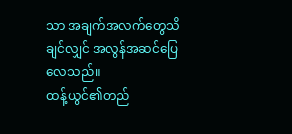သာ အချက်အလက်တွေသိချင်လျှင် အလွန်အဆင်ပြေလေသည်။
ထန့်ယွင်၏တည်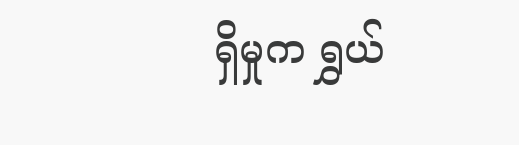ရှိမှုက ရွှယ်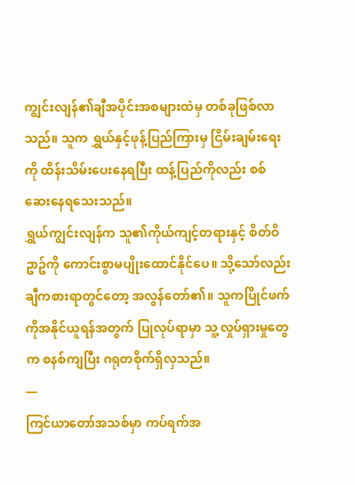ကျွင်းလျန်၏ချီအပိုင်းအစများထဲမှ တစ်ခုဖြစ်လာသည်။ သူက ရွှယ်နှင့်ဖုန့်ပြည်ကြားမှ ငြိမ်းချမ်းရေးကို ထိန်းသိမ်းပေးနေရပြီး ထန့်ပြည်ကိုလည်း စစ်ဆေးနေရသေးသည်။
ရွှယ်ကျွင်းလျန်က သူ၏ကိုယ်ကျင့်တရားနှင့် စိတ်ဝိဥာဥ်ကို ကောင်းစွာမပျိုးထောင်နိုင်ပေ။ သို့သော်လည်း ချီကစားရာတွင်တော့ အလွန်တော်၏။ သူကပြိုင်ဖက်ကိုအနိုင်ယူရန်အတွက် ပြုလုပ်ရာမှာ သူ့လှုပ်ရှားမှုတွေက စနစ်ကျပြီး ဂရုတစိုက်ရှိလှသည်။
—
ကြင်ယာတော်အသစ်မှာ ကပ်ရက်အ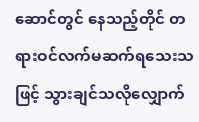ဆောင်တွင် နေသည့်တိုင် တရားဝင်လက်မဆက်ရသေးသဖြင့် သွားချင်သလိုလျှောက်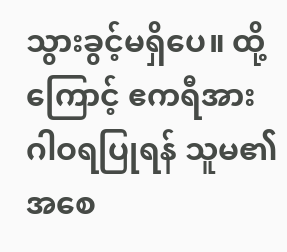သွားခွင့်မရှိပေ။ ထို့ကြောင့် ဧကရီအား ဂါဝရပြုရန် သူမ၏အစေ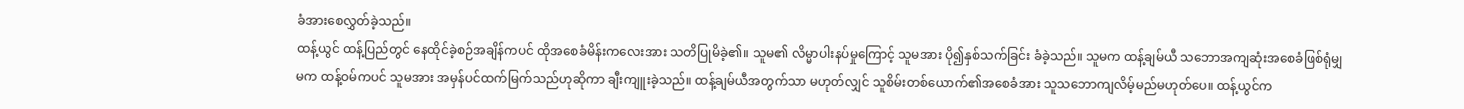ခံအားစေလွှတ်ခဲ့သည်။
ထန့်ယွင် ထန့်ပြည်တွင် နေထိုင်ခဲ့စဉ်အချိန်ကပင် ထိုအစေခံမိန်းကလေးအား သတိပြုမိခဲ့၏။ သူမ၏ လိမ္မာပါးနပ်မှုကြောင့် သူမအား ပို၍နှစ်သက်ခြင်း ခံခဲ့သည်။ သူမက ထန့်ချမ်ယီ သဘောအကျဆုံးအစေခံဖြစ်ရုံမျှမက ထန့်ဝမ်ကပင် သူမအား အမှန်ပင်ထက်မြက်သည်ဟုဆိုကာ ချီးကျူးခဲ့သည်။ ထန့်ချမ်ယီအတွက်သာ မဟုတ်လျှင် သူစိမ်းတစ်ယောက်၏အစေခံအား သူသဘောကျလိမ့်မည်မဟုတ်ပေ။ ထန့်ယွင်က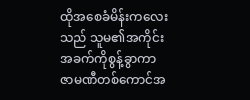ထိုအစေခံမိန်းကလေးသည် သူမ၏အကိုင်းအခက်ကိုစွန့်ခွာကာ ဇာမဏီတစ်ကောင်အ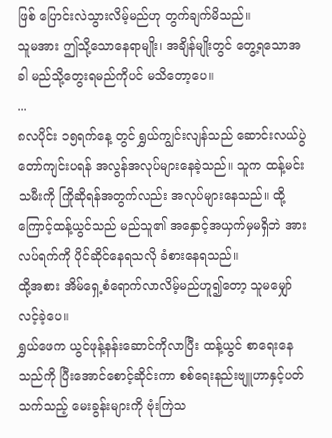ဖြစ် ပြောင်းလဲသွားလိမ့်မည်ဟု တွက်ချက်မိသည်။
သူမအား ဤသို့သောနေရာမျိုး၊ အချိန်မျိုးတွင် တွေ့ရသောအခါ မည်သို့တွေးရမည်ကိုပင် မသိတော့ပေ။
...
၈လပိုင်း ၁၅ရက်နေ့ တွင် ရွှယ်ကျွင်းလျန်သည် ဆောင်းလယ်ပွဲတော်ကျင်းပရန် အလွန်အလုပ်များနေခဲ့သည်။ သူက ထန့်မင်းသမီးကို ကြိုဆိုရန်အတွက်လည်း အလုပ်များနေသည်။ ထို့ကြောင့်ထန့်ယွင်သည် မည်သူ၏ အနှောင့်အယှက်မှမရှိဘဲ အားလပ်ရက်ကို ပိုင်ဆိုင်နေရသလို ခံစားနေရသည်။
ထို့အစား အိမ်ရှေ့စံရောက်လာလိမ့်မည်ဟူ၍တော့ သူမမျှော်လင့်ခဲ့ပေ။
ရွှယ်ဖေက ယွင်ဖုန့်နန်းဆောင်ကိုလာပြီး ထန့်ယွင် စာရေးနေသည်ကို ပြီးအောင်စောင့်ဆိုင်းကာ စစ်ရေးနည်းဗျူဟာနှင့်ပတ်သက်သည့် မေးခွန်းများကို ဗုံးကြဲသ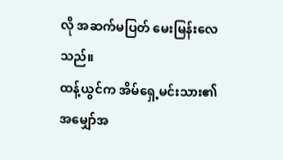လို အဆက်မပြတ် မေးမြန်းလေသည်။
ထန့်ယွင်က အိမ်ရှေ့မင်းသား၏ အမျှော်အ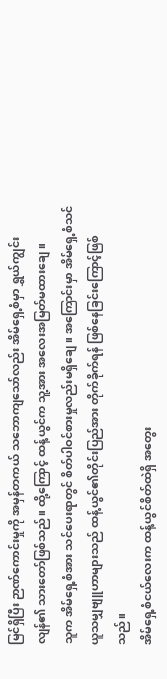မြင်ရှိပြီး ဉာဏ်ကောင်းမှုကို အမှန်တကယ် သဘောကျသော်လည်း အိမ်ရှေ့စံမှာ ရွှယ်ကျွင်းလျန်၏ သားတော်ဖြစ်သည်။ ထို့ကြောင့် ထန့်ယွင်က သူ့အား အလေးအမြတ်မထားချေ။
သူက အိမ်ရှေ့စံအား သင်ပေးရာတွင် စိတ်ပါဝင်စားမှုလည်းမရှိချေ။ အကြောင်းမှာ အိမ်ရှေ့စံသင်ယူသမျှဗျူဟာများသည် ထန့်ယွင်၏တိုင်းပြည်အား တိုက်ခိုက်ရန် ဖြစ်နေခြင်းကြောင့်ဖြစ်သည်။
အိမ်ရှေ့စံငယ်လေးက ထန့်ယွင်စိတ်ထဲရှိ အတွေး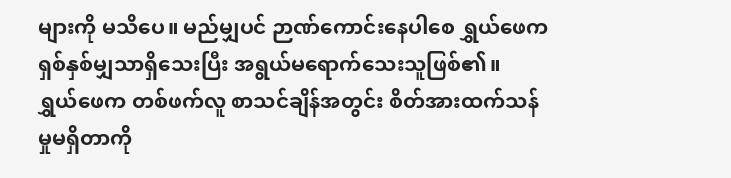များကို မသိပေ။ မည်မျှပင် ဉာဏ်ကောင်းနေပါစေ ရွှယ်ဖေက ရှစ်နှစ်မျှသာရှိသေးပြီး အရွယ်မရောက်သေးသူဖြစ်၏။
ရွှယ်ဖေက တစ်ဖက်လူ စာသင်ချိန်အတွင်း စိတ်အားထက်သန်မှုမရှိတာကို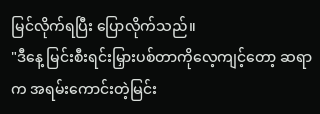မြင်လိုက်ရပြီး ပြောလိုက်သည်။
"ဒီနေ့ မြင်းစီးရင်းမြှားပစ်တာကိုလေ့ကျင့်တော့ ဆရာက အရမ်းကောင်းတဲ့မြင်း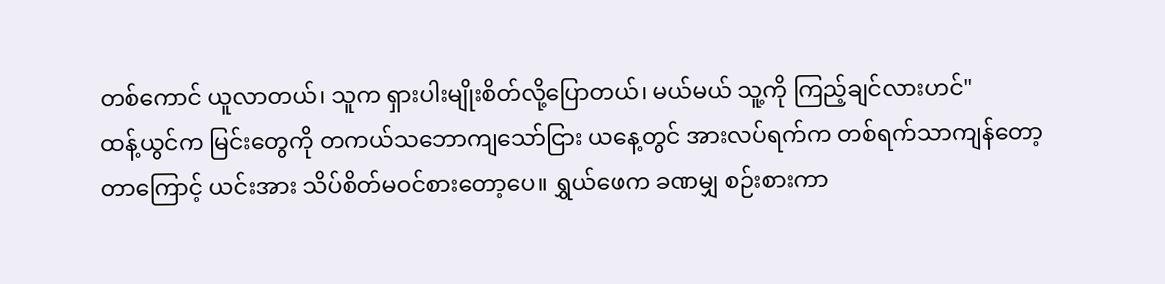တစ်ကောင် ယူလာတယ်၊ သူက ရှားပါးမျိုးစိတ်လို့ပြောတယ်၊ မယ်မယ် သူ့ကို ကြည့်ချင်လားဟင်"
ထန့်ယွင်က မြင်းတွေကို တကယ်သဘောကျသော်ငြား ယနေ့တွင် အားလပ်ရက်က တစ်ရက်သာကျန်တော့တာကြောင့် ယင်းအား သိပ်စိတ်မဝင်စားတော့ပေ။ ရွှယ်ဖေက ခဏမျှ စဉ်းစားကာ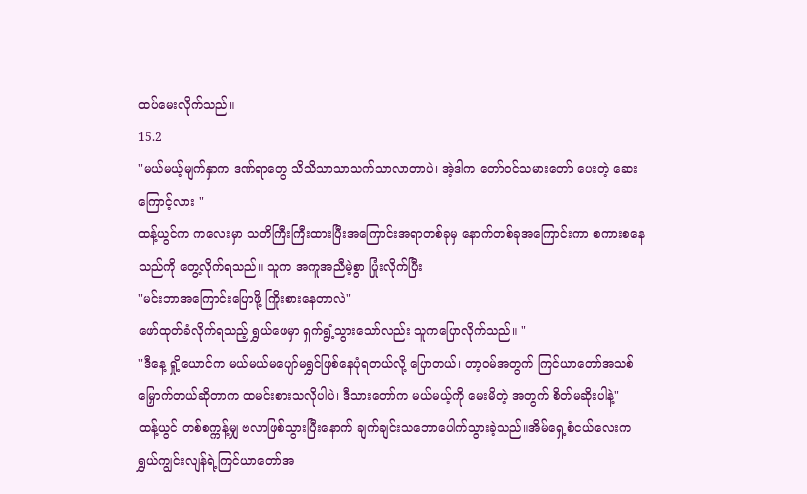ထပ်မေးလိုက်သည်။
15.2
"မယ်မယ့်မျက်နှာက ဒဏ်ရာတွေ သိသိသာသာသက်သာလာတာပဲ၊ အဲ့ဒါက တော်ဝင်သမားတော် ပေးတဲ့ ဆေးကြောင့်လား "
ထန့်ယွင်က ကလေးမှာ သတိကြီးကြီးထားပြီးအကြောင်းအရာတစ်ခုမှ နောက်တစ်ခုအကြောင်းကာ စကားစနေသည်ကို တွေ့လိုက်ရသည်။ သူက အကူအညီမဲ့စွာ ပြုံးလိုက်ပြီး
"မင်းဘာအကြောင်းပြောဖို့ ကြိုးစားနေတာလဲ"
ဖော်ထုတ်ခံလိုက်ရသည့် ရွှယ်ဖေမှာ ရှက်ရွံ့သွားသော်လည်း သူကပြောလိုက်သည်။ "
"ဒီနေ့ ရှို့ယောင်က မယ်မယ်မပျော်မရွှင်ဖြစ်နေပုံရတယ်လို့ ပြောတယ်၊ တာ့ဝမ်အတွက် ကြင်ယာတော်အသစ်မြှောက်တယ်ဆိုတာက ထမင်းစားသလိုပါပဲ၊ ဒီသားတော်က မယ်မယ့်ကို မေးမိတဲ့ အတွက် စိတ်မဆိုးပါနဲ့"
ထန့်ယွင် တစ်စက္ကန့်မျှ ဗလာဖြစ်သွားပြီးနောက် ချက်ချင်းသဘောပေါက်သွားခဲ့သည်။အိမ်ရှေ့စံငယ်လေးက ရွှယ်ကျွင်းလျန်ရဲ့ကြင်ယာတော်အ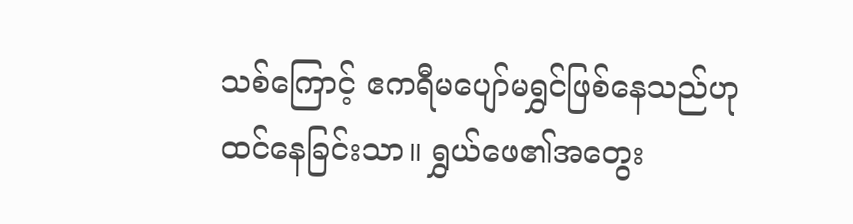သစ်ကြောင့် ဧကရီမပျော်မရွှင်ဖြစ်နေသည်ဟု ထင်နေခြင်းသာ။ ရွှယ်ဖေ၏အတွေး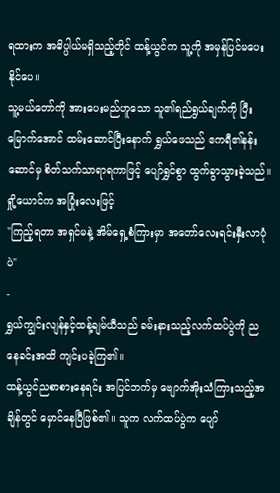ရထားက အဓိပ္ပါယ်မရှိသည့်တိုင် ထန့်ယွင်က သူ့ကို အမှန်ပြင်မပေးနိုင်ပေ။
သူ့မယ်တော်ကို အားပေးမည်ဟူသော သူ၏ရည်ရွယ်ချက်ကို ပြီးမြောက်အောင် ထမ်းဆောင်ပြီးနောက် ရွှယ်ဖေသည် ဧကရီ၏နန်းဆောင်မှ စိတ်သက်သာရာရကာဖြင့် ပျော်ရွှင်စွာ ထွက်ခွာသွားခဲ့သည်။
ရှို့ယောင်က အပြုံးလေးဖြင့်
"ကြည့်ရတာ အရှင်မနဲ့ အိမ်ရှေ့စံကြားမှာ အတော်လေးရင်းနှီးလာပုံပဲ"
-
ရွှယ်ကျွင်းလျန်နှင့်ထန့်ချမ်ယီသည် ခမ်းနားသည့်လက်ထပ်ပွဲကို ညနေခင်းအထိ ကျင်းပခဲ့ကြ၏။
ထန့်ယွင်ညစာစားနေရင်း အပြင်ဘက်မှ ဗျောက်အိုးသံကြားသည့်အချိန်တွင် မှောင်နေပြီဖြစ်၏။ သူက လက်ထပ်ပွဲက ပျော်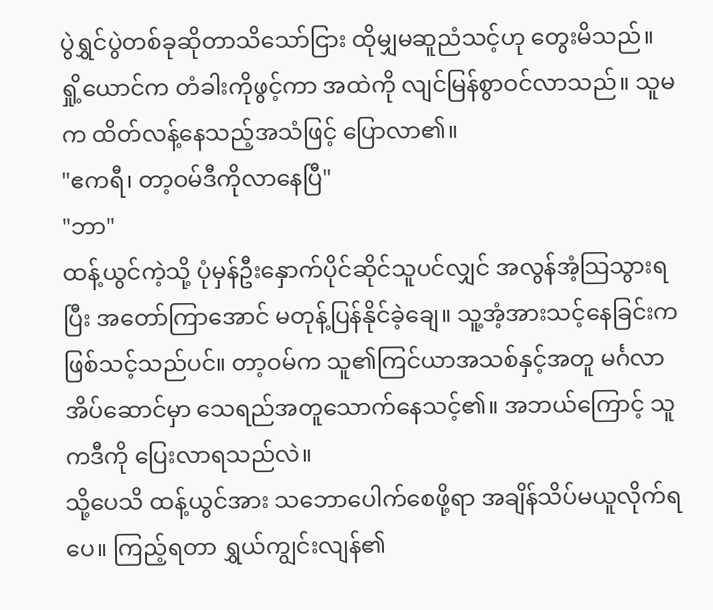ပွဲရွှင်ပွဲတစ်ခုဆိုတာသိသော်ငြား ထိုမျှမဆူညံသင့်ဟု တွေးမိသည်။
ရှို့ယောင်က တံခါးကိုဖွင့်ကာ အထဲကို လျင်မြန်စွာဝင်လာသည်။ သူမက ထိတ်လန့်နေသည့်အသံဖြင့် ပြောလာ၏။
"ဧကရီ၊ တာ့ဝမ်ဒီကိုလာနေပြီ"
"ဘာ"
ထန့်ယွင်ကဲ့သို့ ပုံမှန်ဦးနှောက်ပိုင်ဆိုင်သူပင်လျှင် အလွန်အံ့သြသွားရပြီး အတော်ကြာအောင် မတုန့်ပြန်နိုင်ခဲ့ချေ။ သူ့အံ့အားသင့်နေခြင်းက ဖြစ်သင့်သည်ပင်။ တာ့ဝမ်က သူ၏ကြင်ယာအသစ်နှင့်အတူ မင်္ဂလာအိပ်ဆောင်မှာ သေရည်အတူသောက်နေသင့်၏။ အဘယ်ကြောင့် သူကဒီကို ပြေးလာရသည်လဲ။
သို့ပေသိ ထန့်ယွင်အား သဘောပေါက်စေဖို့ရာ အချိန်သိပ်မယူလိုက်ရပေ။ ကြည့်ရတာ ရွှယ်ကျွင်းလျန်၏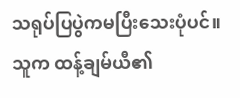သရုပ်ပြပွဲကမပြီးသေးပုံပင်။ သူက ထန့်ချမ်ယီ၏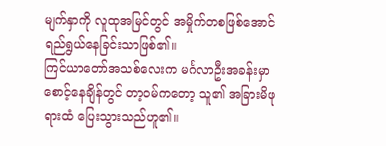မျက်နှာကို လူထုအမြင်တွင် အမှိုက်တစဖြစ်အောင် ရည်ရွယ်နေခြင်းသာဖြစ်၏။
ကြင်ယာတော်အသစ်လေးက မင်္ဂလာဦးအခန်းမှာ စောင့်နေချိန်တွင် တာ့ဝမ်ကတော့ သူ၏ အခြားမိဖုရားထံ ပြေးသွားသည်ဟူ၏။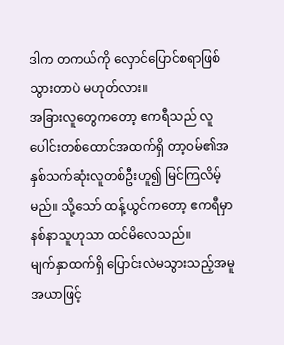ဒါက တကယ်ကို လှောင်ပြောင်စရာဖြစ်သွားတာပဲ မဟုတ်လား။
အခြားလူတွေကတော့ ဧကရီသည် လူပေါင်းတစ်ထောင်အထက်ရှိ တာ့ဝမ်၏အနှစ်သက်ဆုံးလူတစ်ဦးဟူ၍ မြင်ကြလိမ့်မည်။ သို့သော် ထန့်ယွင်ကတော့ ဧကရီမှာ နစ်နာသူဟုသာ ထင်မိလေသည်။
မျက်နှာထက်ရှိ ပြောင်းလဲမသွားသည့်အမူအယာဖြင့်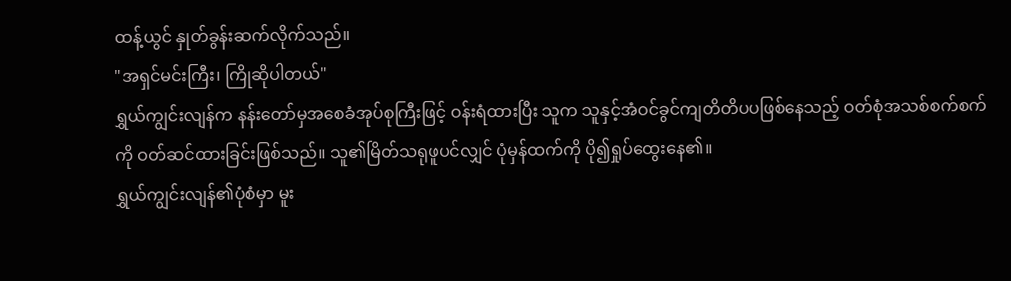ထန့်ယွင် နှုတ်ခွန်းဆက်လိုက်သည်။
"အရှင်မင်းကြီး၊ ကြိုဆိုပါတယ်"
ရွှယ်ကျွင်းလျန်က နန်းတော်မှအစေခံအုပ်စုကြီးဖြင့် ဝန်းရံထားပြီး သူက သူနှင့်အံဝင်ခွင်ကျတိတိပပဖြစ်နေသည့် ဝတ်စုံအသစ်စက်စက်ကို ဝတ်ဆင်ထားခြင်းဖြစ်သည်။ သူ၏မြိတ်သရုဖူပင်လျှင် ပုံမှန်ထက်ကို ပို၍ရှုပ်ထွေးနေ၏။
ရွှယ်ကျွင်းလျန်၏ပုံစံမှာ မူး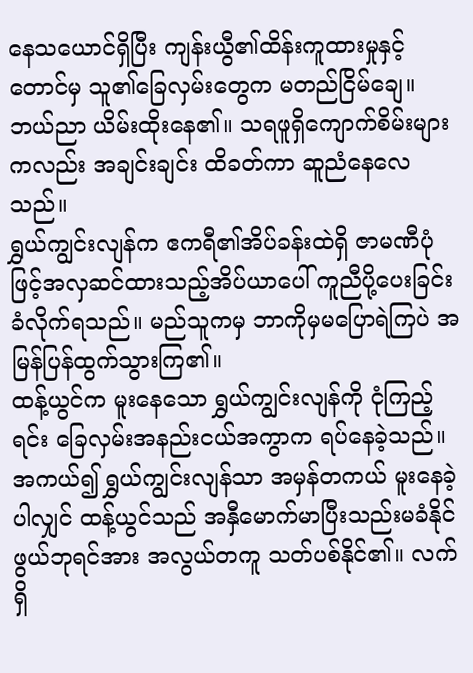နေသယောင်ရှိပြီး ကျန်းယွီ၏ထိန်းကူထားမှုနှင့်တောင်မှ သူ၏ခြေလှမ်းတွေက မတည်ငြိမ်ချေ။ ဘယ်ညာ ယိမ်းထိုးနေ၏။ သရဖူရှိကျောက်စိမ်းများကလည်း အချင်းချင်း ထိခတ်ကာ ဆူညံနေလေသည်။
ရွှယ်ကျွင်းလျန်က ဧကရီ၏အိပ်ခန်းထဲရှိ ဇာမဏီပုံဖြင့်အလှဆင်ထားသည့်အိပ်ယာပေါ် ကူညီပို့ပေးခြင်းခံလိုက်ရသည်။ မည်သူကမှ ဘာကိုမှမပြောရဲကြပဲ အမြန်ပြန်ထွက်သွားကြ၏။
ထန့်ယွင်က မူးနေသော ရွှယ်ကျွင်းလျန်ကို ငုံကြည့်ရင်း ခြေလှမ်းအနည်းငယ်အကွာက ရပ်နေခဲ့သည်။
အကယ်၍ ရွှယ်ကျွင်းလျန်သာ အမှန်တကယ် မူးနေခဲ့ပါလျှင် ထန့်ယွင်သည် အနှီမောက်မာပြီးသည်းမခံနိုင်ဖွယ်ဘုရင်အား အလွယ်တကူ သတ်ပစ်နိုင်၏။ လက်ရှိ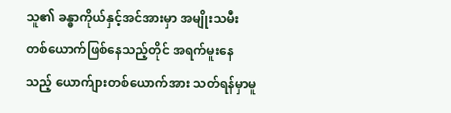သူ၏ ခန္ဓာကိုယ်နှင့်အင်အားမှာ အမျိုးသမီးတစ်ယောက်ဖြစ်နေသည့်တိုင် အရက်မူးနေသည့် ယောက်ျားတစ်ယောက်အား သတ်ရန်မှာမူ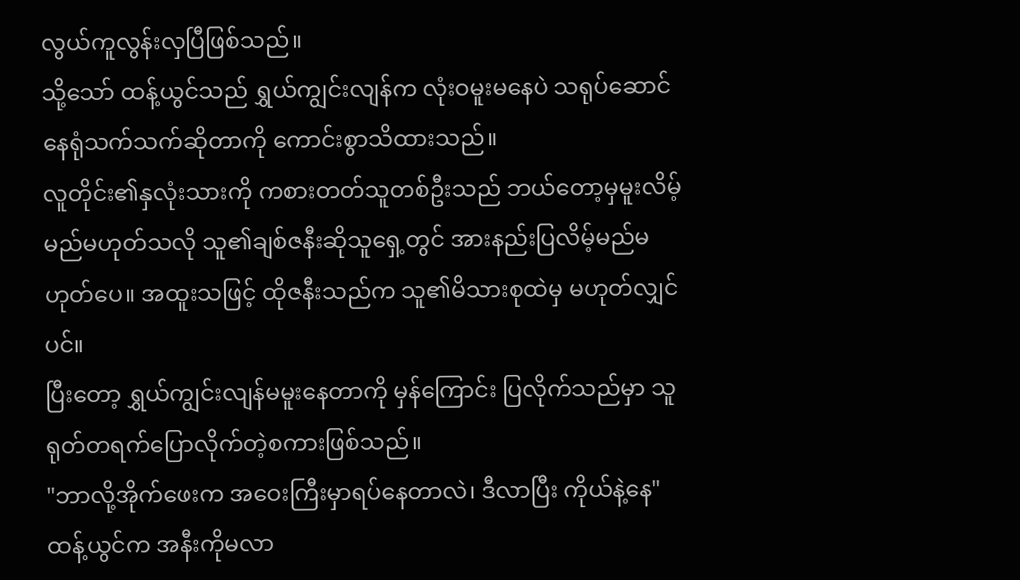လွယ်ကူလွန်းလှပြီဖြစ်သည်။
သို့သော် ထန့်ယွင်သည် ရွှယ်ကျွင်းလျန်က လုံးဝမူးမနေပဲ သရုပ်ဆောင်နေရုံသက်သက်ဆိုတာကို ကောင်းစွာသိထားသည်။
လူတိုင်း၏နှလုံးသားကို ကစားတတ်သူတစ်ဦးသည် ဘယ်တော့မှမူးလိမ့်မည်မဟုတ်သလို သူ၏ချစ်ဇနီးဆိုသူရှေ့တွင် အားနည်းပြလိမ့်မည်မဟုတ်ပေ။ အထူးသဖြင့် ထိုဇနီးသည်က သူ၏မိသားစုထဲမှ မဟုတ်လျှင်ပင်။
ပြီးတော့ ရွှယ်ကျွင်းလျန်မမူးနေတာကို မှန်ကြောင်း ပြလိုက်သည်မှာ သူရုတ်တရက်ပြောလိုက်တဲ့စကားဖြစ်သည်။
"ဘာလို့အိုက်ဖေးက အဝေးကြီးမှာရပ်နေတာလဲ၊ ဒီလာပြီး ကိုယ်နဲ့နေ"
ထန့်ယွင်က အနီးကိုမလာ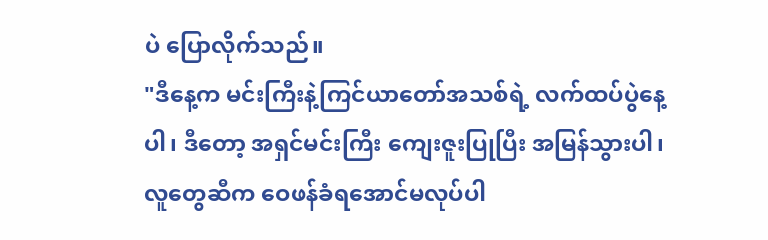ပဲ ပြောလိုက်သည်။
"ဒီနေ့က မင်းကြီးနဲ့ကြင်ယာတော်အသစ်ရဲ့ လက်ထပ်ပွဲနေ့ပါ၊ ဒီတော့ အရှင်မင်းကြီး ကျေးဇူးပြုပြီး အမြန်သွားပါ၊ လူတွေဆီက ဝေဖန်ခံရအောင်မလုပ်ပါ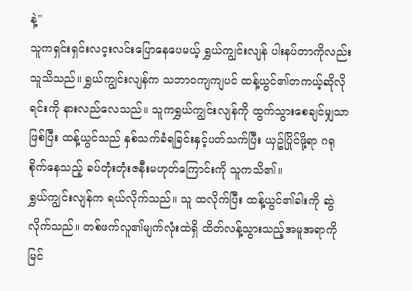နဲ့"
သူကရှင်းရှင်းလင့းလင်းပြောနေပေမယ့် ရွှယ်ကျွင်းလျန် ပါးနပ်တာကိုလည်း သူသိသည်။ ရွှယ်ကျွင်းလျန်က သဘာဝကျကျပင် ထန့်ယွင်၏တကယ့်ဆိုလိုရင်းကို နားလည်လေသည်။ သူကရွှယ်ကျွင်းလျန်ကို ထွက်သွားစေချင်မျှသာဖြစ်ပြီး ထန့်ယွင်သည် နှစ်သက်ခံရခြင်းနှင့်ပတ်သက်ပြီး ယှဥ်ပြိုင်ဖို့ရာ ဂရုစိုက်နေသည့် ခပ်တုံးတုံးဇနီးမဟုတ်ကြောင်းကို သူကသိ၏။
ရွှယ်ကျွင်းလျန်က ရယ်လိုက်သည်။ သူ ထလိုက်ပြီး ထန့်ယွင်၏ခါးကို ဆွဲလိုက်သည်။ တစ်ဖက်လူ၏မျက်လုံးထဲရှိ ထိတ်လန့်သွားသည့်အမူအရာကိုမြင်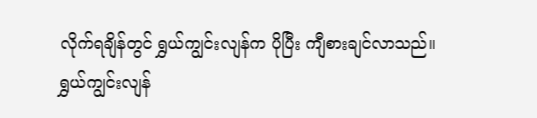လိုက်ရချိန်တွင် ရွှယ်ကျွင်းလျန်က ပိုပြီး ကျီစားချင်လာသည်။
ရွှယ်ကျွင်းလျန်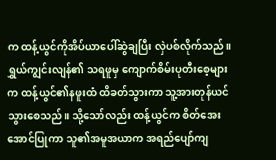က ထန့်ယွင်ကိုအိပ်ယာပေါ်ဆွဲချပြီး လှဲပစ်လိုက်သည်။ ရွှယ်ကျွင်းလျန်၏ သရဖူမှ ကျောက်စိမ်းပုတီးစေ့များက ထန့်ယွင်၏နဖူးထံ ထိခတ်သွားကာ သူ့အားတုန်ယင်သွားစေသည်။ သို့သော်လည်း ထန့်ယွင်က စိတ်အေးအောင်ပြုကာ သူ၏အမူအယာက အရည်ပျော်ကျ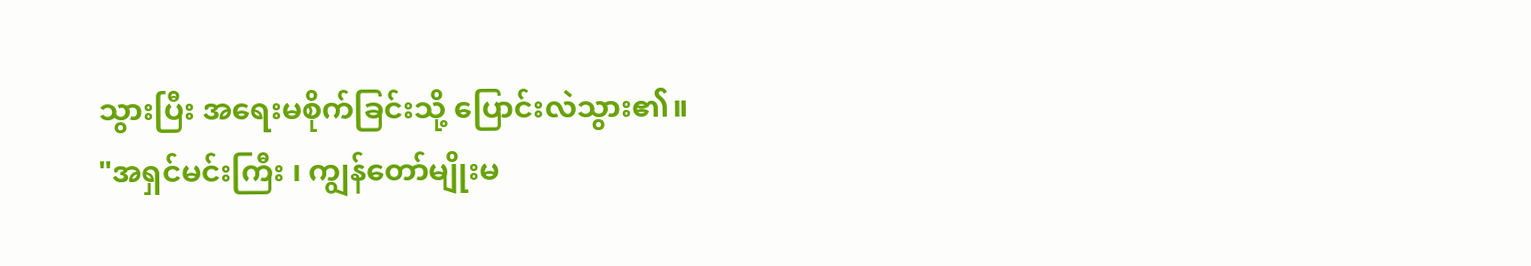သွားပြီး အရေးမစိုက်ခြင်းသို့ ပြောင်းလဲသွား၏။
"အရှင်မင်းကြီး ၊ ကျွန်တော်မျိုးမ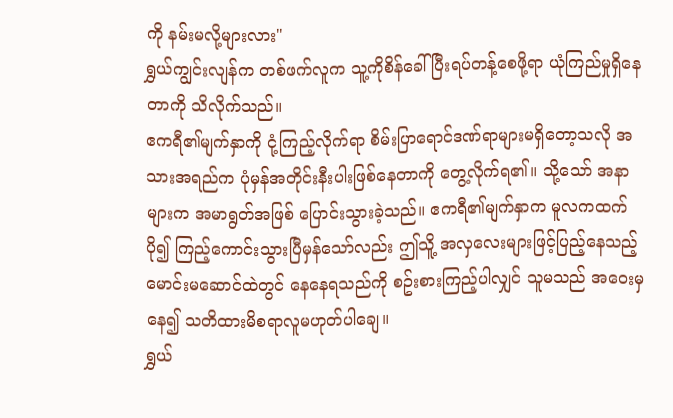ကို နမ်းမလို့များလား"
ရွှယ်ကျွင်းလျန်က တစ်ဖက်လူက သူ့ကိုစိန်ခေါ်ပြီးရပ်တန့်စေဖို့ရာ ယုံကြည်မှုရှိနေတာကို သိလိုက်သည်။
ဧကရီ၏မျက်နှာကို ငုံ့ကြည့်လိုက်ရာ စိမ်းပြာရောင်ဒဏ်ရာများမရှိတော့သလို အသားအရည်က ပုံမှန်အတိုင်းနီးပါးဖြစ်နေတာကို တွေ့လိုက်ရ၏။ သို့သော် အနာများက အမာရွတ်အဖြစ် ပြောင်းသွားခဲ့သည်။ ဧကရီ၏မျက်နှာက မူလကထက် ပို၍ ကြည့်ကောင်းသွားပြီမှန်သော်လည်း ဤသိူ့ အလှလေးများဖြင့်ပြည့်နေသည့် မောင်းမဆောင်ထဲတွင် နေနေရသည်ကို စဥ်းစားကြည့်ပါလျှင် သူမသည် အဝေးမှနေ၍ သတိထားမိစရာလူမဟုတ်ပါချေ။
ရွှယ်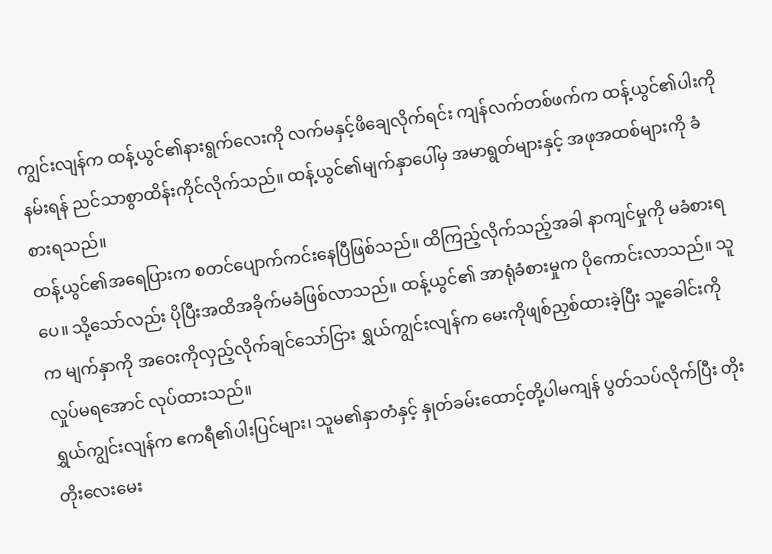ကျွင်းလျန်က ထန့်ယွင်၏နားရွက်လေးကို လက်မနှင့်ဖိချေလိုက်ရင်း ကျန်လက်တစ်ဖက်က ထန့်ယွင်၏ပါးကိုနမ်းရန် ညင်သာစွာထိန်းကိုင်လိုက်သည်။ ထန့်ယွင်၏မျက်နှာပေါ်မှ အမာရွတ်များနှင့် အဖုအထစ်များကို ခံစားရသည်။
ထန့်ယွင်၏အရေပြားက စတင်ပျောက်ကင်းနေပြီဖြစ်သည်။ ထိကြည့်လိုက်သည့်အခါ နာကျင်မှုကို မခံစားရပေ။ သို့သော်လည်း ပိုပြီးအထိအခိုက်မခံဖြစ်လာသည်။ ထန့်ယွင်၏ အာရုံခံစားမှုက ပိုကောင်းလာသည်။ သူက မျက်နှာကို အဝေးကိုလှည့်လိုက်ချင်သော်ငြား ရွှယ်ကျွင်းလျန်က မေးကိုဖျစ်ညှစ်ထားခဲ့ပြီး သူ့ခေါင်းကိုလှုပ်မရအောင် လုပ်ထားသည်။
ရွှယ်ကျွင်းလျန်က ဧကရီ၏ပါးပြင်များ၊ သူမ၏နှာတံနှင့် နှုတ်ခမ်းထောင့်တို့ပါမကျန် ပွတ်သပ်လိုက်ပြီး တိုးတိုးလေးမေး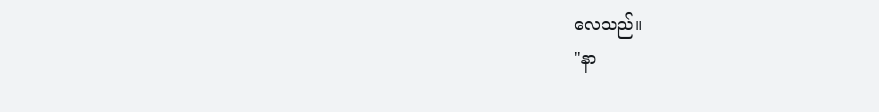လေသည်။
"နာ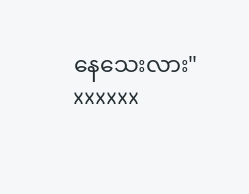နေသေးလား"
xxxxxx